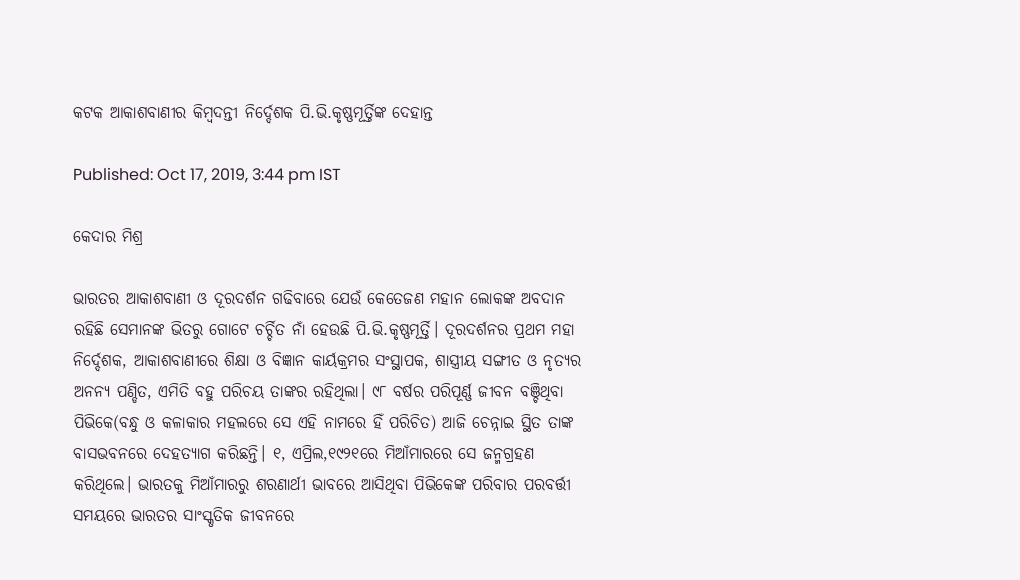କଟକ ଆକାଶବାଣୀର କିମ୍ବଦନ୍ତୀ ନିର୍ଦ୍ଦେଶକ ପି.ଭି.କୃଷ୍ଣମୂର୍ତ୍ତିଙ୍କ ଦେହାନ୍ତ

Published: Oct 17, 2019, 3:44 pm IST

କେଦାର ମିଶ୍ର

ଭାରତର ଆକାଶବାଣୀ ଓ ଦୂରଦର୍ଶନ ଗଢିବାରେ ଯେଉଁ କେତେଜଣ ମହାନ ଲୋକଙ୍କ ଅବଦାନ ରହିଛି ସେମାନଙ୍କ ଭିତରୁ ଗୋଟେ ଚର୍ଚ୍ଚିତ ନାଁ ହେଉଛି ପି.ଭି.କୃଷ୍ଣମୂର୍ତ୍ତି। ଦୂରଦର୍ଶନର ପ୍ରଥମ ମହା ନିର୍ଦ୍ଦେଶକ, ଆକାଶବାଣୀରେ ଶିକ୍ଷା ଓ ବିଜ୍ଞାନ କାର୍ୟକ୍ରମର ସଂସ୍ଥାପକ, ଶାସ୍ତ୍ରୀୟ ସଙ୍ଗୀତ ଓ ନୃତ୍ୟର ଅନନ୍ୟ ପଣ୍ଡିତ, ଏମିତି ବହୁ ପରିଚୟ ତାଙ୍କର ରହିଥିଲା। ୯୮ ବର୍ଷର ପରିପୂର୍ଣ୍ଣ ଜୀବନ ବଞ୍ଚିଥିବା ପିଭିକେ(ବନ୍ଧୁ ଓ କଳାକାର ମହଲରେ ସେ ଏହି ନାମରେ ହିଁ ପରିଚିତ) ଆଜି ଚେନ୍ନାଇ ସ୍ଥିତ ତାଙ୍କ ବାସଭବନରେ ଦେହତ୍ୟାଗ କରିଛନ୍ତି। ୧, ଏପ୍ରିଲ,୧୯୨୧ରେ ମିଆଁମାରରେ ସେ ଜନ୍ମଗ୍ରହଣ କରିଥିଲେ। ଭାରତକୁ ମିଆଁମାରରୁ ଶରଣାର୍ଥୀ ଭାବରେ ଆସିଥିବା ପିଭିକେଙ୍କ ପରିବାର ପରବର୍ତ୍ତୀ ସମୟରେ ଭାରତର ସାଂସ୍କୃତିକ ଜୀବନରେ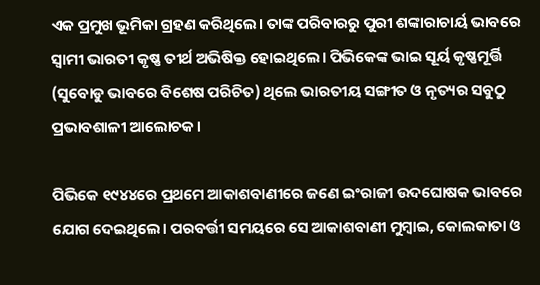ଏକ ପ୍ରମୁଖ ଭୂମିକା ଗ୍ରହଣ କରିଥିଲେ। ତାଙ୍କ ପରିବାରରୁ ପୁରୀ ଶଙ୍କାରାଚାର୍ୟ ଭାବରେ ସ୍ଵାମୀ ଭାରତୀ କୃଷ୍ଣ ତୀର୍ଥ ଅଭିଷିକ୍ତ ହୋଇଥିଲେ। ପିଭିକେଙ୍କ ଭାଇ ସୂର୍ୟ କୃଷ୍ଣମୂର୍ତ୍ତି (ସୁବୋଡୁ ଭାବରେ ବିଶେଷ ପରିଚିତ) ଥିଲେ ଭାରତୀୟ ସଙ୍ଗୀତ ଓ ନୃତ୍ୟର ସବୁଠୁ ପ୍ରଭାବଶାଳୀ ଆଲୋଚକ।

ପିଭିକେ ୧୯୪୪ରେ ପ୍ରଥମେ ଆକାଶବାଣୀରେ ଜଣେ ଇଂରାଜୀ ଉଦଘୋଷକ ଭାବରେ ଯୋଗ ଦେଇଥିଲେ। ପରବର୍ତ୍ତୀ ସମୟରେ ସେ ଆକାଶବାଣୀ ମୁମ୍ବାଇ, କୋଲକାତା ଓ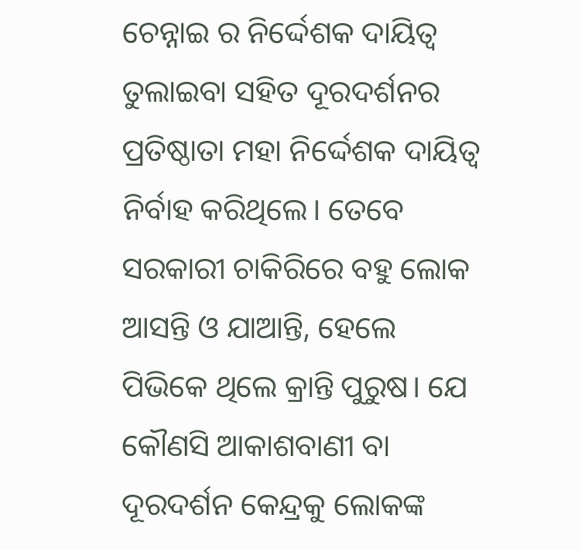ଚେନ୍ନାଇ ର ନିର୍ଦ୍ଦେଶକ ଦାୟିତ୍ଵ ତୁଲାଇବା ସହିତ ଦୂରଦର୍ଶନର ପ୍ରତିଷ୍ଠାତା ମହା ନିର୍ଦ୍ଦେଶକ ଦାୟିତ୍ଵ ନିର୍ବାହ କରିଥିଲେ। ତେବେ ସରକାରୀ ଚାକିରିରେ ବହୁ ଲୋକ ଆସନ୍ତି ଓ ଯାଆନ୍ତି, ହେଲେ ପିଭିକେ ଥିଲେ କ୍ରାନ୍ତି ପୁରୁଷ। ଯେ କୌଣସି ଆକାଶବାଣୀ ବା ଦୂରଦର୍ଶନ କେନ୍ଦ୍ରକୁ ଲୋକଙ୍କ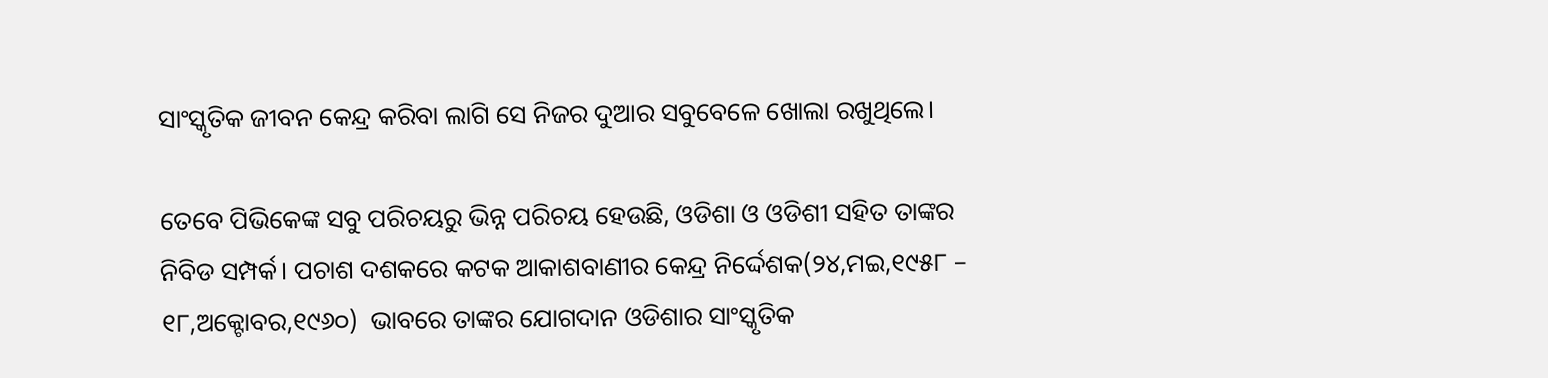ସାଂସ୍କୃତିକ ଜୀବନ କେନ୍ଦ୍ର କରିବା ଲାଗି ସେ ନିଜର ଦୁଆର ସବୁବେଳେ ଖୋଲା ରଖୁଥିଲେ।

ତେବେ ପିଭିକେଙ୍କ ସବୁ ପରିଚୟରୁ ଭିନ୍ନ ପରିଚୟ ହେଉଛି, ଓଡିଶା ଓ ଓଡିଶୀ ସହିତ ତାଙ୍କର ନିବିଡ ସମ୍ପର୍କ। ପଚାଶ ଦଶକରେ କଟକ ଆକାଶବାଣୀର କେନ୍ଦ୍ର ନିର୍ଦ୍ଦେଶକ(୨୪,ମଇ,୧୯୫୮ – ୧୮,ଅକ୍ଟୋବର,୧୯୬୦)  ଭାବରେ ତାଙ୍କର ଯୋଗଦାନ ଓଡିଶାର ସାଂସ୍କୃତିକ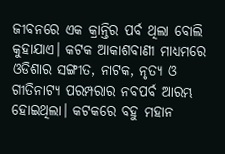ଜୀବନରେ ଏକ କ୍ରାନ୍ତିର ପର୍ବ ଥିଲା ବୋଲି କୁହାଯାଏ। କଟକ ଆକାଶବାଣୀ ମାଧ୍ୟମରେ ଓଡିଶାର ସଙ୍ଗୀତ, ନାଟକ, ନୃତ୍ୟ ଓ ଗୀତିନାଟ୍ୟ ପରମ୍ପରାର ନବପର୍ବ ଆରମ୍ଭ ହୋଇଥିଲା। କଟକରେ ବହୁ ମହାନ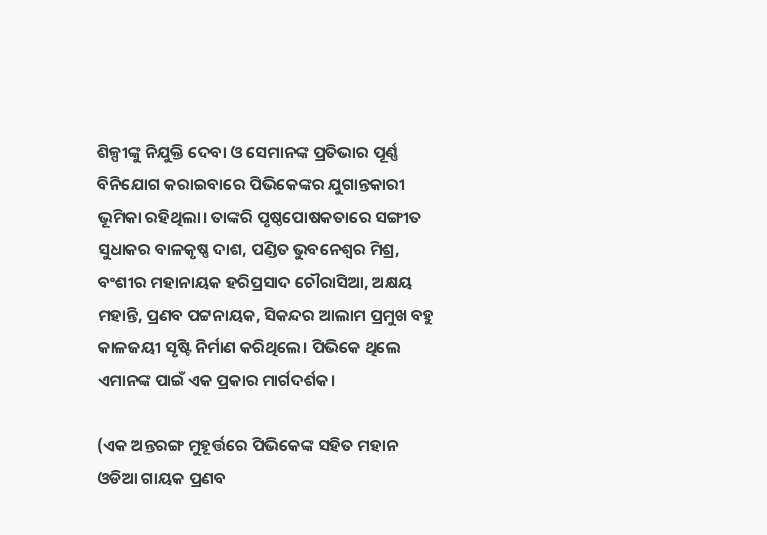ଶିଳ୍ପୀଙ୍କୁ ନିଯୁକ୍ତି ଦେବା ଓ ସେମାନଙ୍କ ପ୍ରତିଭାର ପୂର୍ଣ୍ଣ ବିନିଯୋଗ କରାଇବାରେ ପିଭିକେଙ୍କର ଯୁଗାନ୍ତକାରୀ ଭୂମିକା ରହିଥିଲା। ତାଙ୍କରି ପୃଷ୍ଠପୋଷକତାରେ ସଙ୍ଗୀତ ସୁଧାକର ବାଳକୃଷ୍ଣ ଦାଶ, ପଣ୍ଡିତ ଭୁବନେଶ୍ୱର ମିଶ୍ର, ବଂଶୀର ମହାନାୟକ ହରିପ୍ରସାଦ ଚୌରାସିଆ, ଅକ୍ଷୟ ମହାନ୍ତି, ପ୍ରଣବ ପଟ୍ଟନାୟକ, ସିକନ୍ଦର ଆଲାମ ପ୍ରମୁଖ ବହୁ କାଳଜୟୀ ସୃଷ୍ଟି ନିର୍ମାଣ କରିଥିଲେ। ପିଭିକେ ଥିଲେ ଏମାନଙ୍କ ପାଇଁ ଏକ ପ୍ରକାର ମାର୍ଗଦର୍ଶକ।

(ଏକ ଅନ୍ତରଙ୍ଗ ମୁହୂର୍ତ୍ତରେ ପିଭିକେଙ୍କ ସହିତ ମହାନ ଓଡିଆ ଗାୟକ ପ୍ରଣବ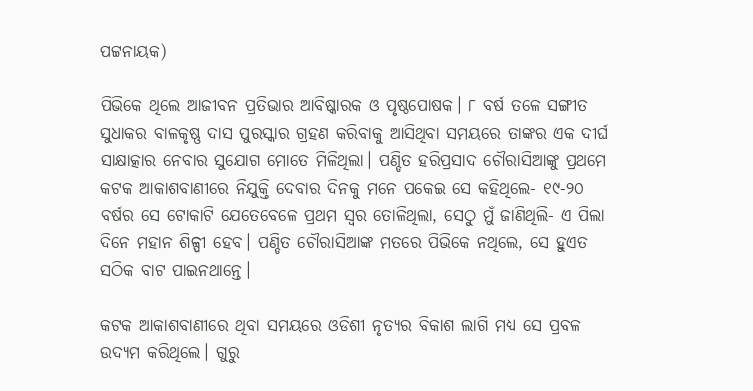ପଟ୍ଟନାୟକ)

ପିଭିକେ ଥିଲେ ଆଜୀବନ ପ୍ରତିଭାର ଆବିଷ୍କାରକ ଓ ପୃଷ୍ଠପୋଷକ। ୮ ବର୍ଷ ତଳେ ସଙ୍ଗୀତ ସୁଧାକର ବାଳକୃଷ୍ଣ ଦାସ ପୁରସ୍କାର ଗ୍ରହଣ କରିବାକୁ ଆସିଥିବା ସମୟରେ ତାଙ୍କର ଏକ ଦୀର୍ଘ ସାକ୍ଷାତ୍କାର ନେବାର ସୁଯୋଗ ମୋତେ ମିଳିଥିଲା। ପଣ୍ଡିତ ହରିପ୍ରସାଦ ଚୌରାସିଆଙ୍କୁ ପ୍ରଥମେ କଟକ ଆକାଶବାଣୀରେ ନିଯୁକ୍ତି ଦେବାର ଦିନକୁ ମନେ ପକେଇ ସେ କହିଥିଲେ- ୧୯-୨୦ ବର୍ଷର ସେ ଟୋକାଟି ଯେତେବେଳେ ପ୍ରଥମ ସ୍ଵର ତୋଳିଥିଲା, ସେଠୁ ମୁଁ ଜାଣିଥିଲି- ଏ ପିଲା ଦିନେ ମହାନ ଶିଳ୍ପୀ ହେବ। ପଣ୍ଡିତ ଚୌରାସିଆଙ୍କ ମତରେ ପିଭିକେ ନଥିଲେ, ସେ ହୁଏତ ସଠିକ ବାଟ ପାଇନଥାନ୍ତେ।

କଟକ ଆକାଶବାଣୀରେ ଥିବା ସମୟରେ ଓଡିଶୀ ନୃତ୍ୟର ବିକାଶ ଲାଗି ମଧ୍ୟ ସେ ପ୍ରବଳ ଉଦ୍ୟମ କରିଥିଲେ। ଗୁରୁ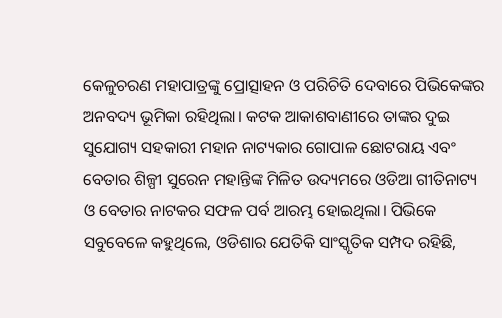କେଳୁଚରଣ ମହାପାତ୍ରଙ୍କୁ ପ୍ରୋତ୍ସାହନ ଓ ପରିଚିତି ଦେବାରେ ପିଭିକେଙ୍କର ଅନବଦ୍ୟ ଭୂମିକା ରହିଥିଲା। କଟକ ଆକାଶବାଣୀରେ ତାଙ୍କର ଦୁଇ ସୁଯୋଗ୍ୟ ସହକାରୀ ମହାନ ନାଟ୍ୟକାର ଗୋପାଳ ଛୋଟରାୟ ଏବଂ ବେତାର ଶିଳ୍ପୀ ସୁରେନ ମହାନ୍ତିଙ୍କ ମିଳିତ ଉଦ୍ୟମରେ ଓଡିଆ ଗୀତିନାଟ୍ୟ ଓ ବେତାର ନାଟକର ସଫଳ ପର୍ବ ଆରମ୍ଭ ହୋଇଥିଲା। ପିଭିକେ ସବୁବେଳେ କହୁଥିଲେ, ଓଡିଶାର ଯେତିକି ସାଂସ୍କୃତିକ ସମ୍ପଦ ରହିଛି,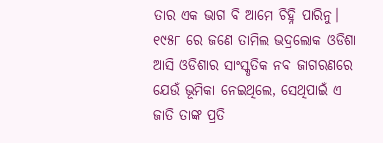ତାର ଏକ ଭାଗ ବି ଆମେ ଚିହ୍ନି ପାରିନୁ। ୧୯୫୮ ରେ ଜଣେ ତାମିଲ ଭଦ୍ରଲୋକ ଓଡିଶା ଆସି ଓଡିଶାର ସାଂସ୍କୃତିକ ନବ ଜାଗରଣରେ ଯେଉଁ ଭୂମିକା ନେଇଥିଲେ, ସେଥିପାଇଁ ଏ ଜାତି ତାଙ୍କ ପ୍ରତି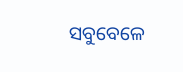ସବୁବେଳେ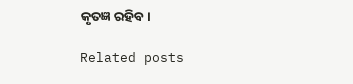କୃତଜ୍ଞ ରହିବ।

Related posts